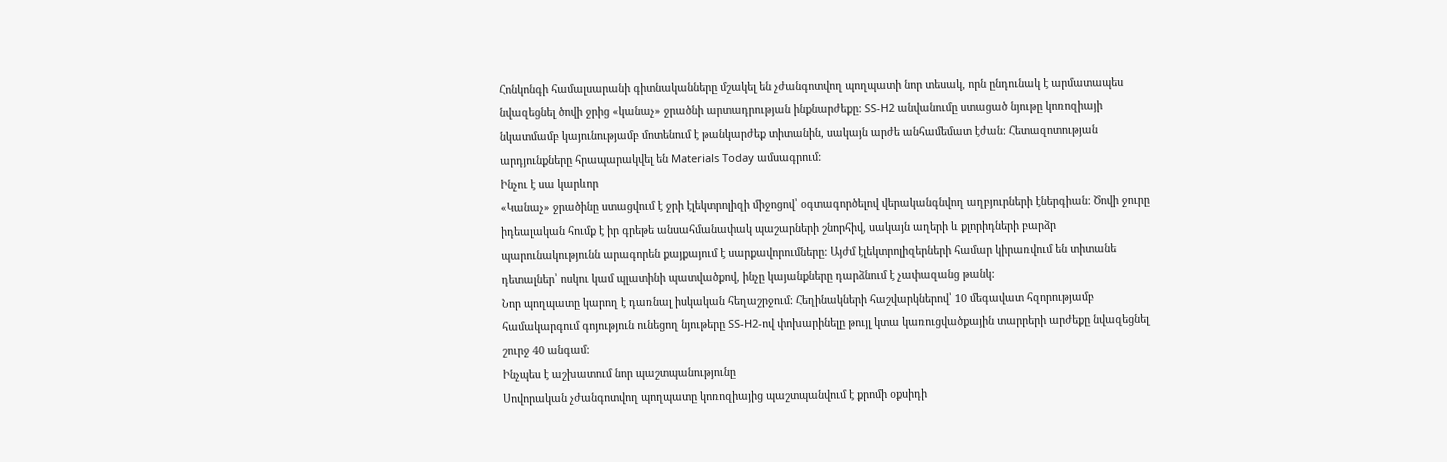Հոնկոնգի համալսարանի գիտնականները մշակել են չժանգոտվող պողպատի նոր տեսակ, որն ընդունակ է արմատապես նվազեցնել ծովի ջրից «կանաչ» ջրածնի արտադրության ինքնարժեքը: SS-H2 անվանումը ստացած նյութը կոռոզիայի նկատմամբ կայունությամբ մոտենում է թանկարժեք տիտանին, սակայն արժե անհամեմատ էժան: Հետազոտության արդյունքները հրապարակվել են Materials Today ամսագրում:
Ինչու է սա կարևոր
«Կանաչ» ջրածինը ստացվում է ջրի էլեկտրոլիզի միջոցով՝ օգտագործելով վերականգնվող աղբյուրների էներգիան: Ծովի ջուրը իդեալական հումք է իր գրեթե անսահմանափակ պաշարների շնորհիվ, սակայն աղերի և քլորիդների բարձր պարունակությունն արագորեն քայքայում է սարքավորումները: Այժմ էլեկտրոլիզերների համար կիրառվում են տիտանե դետալներ՝ ոսկու կամ պլատինի պատվածքով, ինչը կայանքները դարձնում է չափազանց թանկ:
Նոր պողպատը կարող է դառնալ իսկական հեղաշրջում: Հեղինակների հաշվարկներով՝ 10 մեգավատ հզորությամբ համակարգում գոյություն ունեցող նյութերը SS-H2-ով փոխարինելը թույլ կտա կառուցվածքային տարրերի արժեքը նվազեցնել շուրջ 40 անգամ:
Ինչպես է աշխատում նոր պաշտպանությունը
Սովորական չժանգոտվող պողպատը կոռոզիայից պաշտպանվում է քրոմի օքսիդի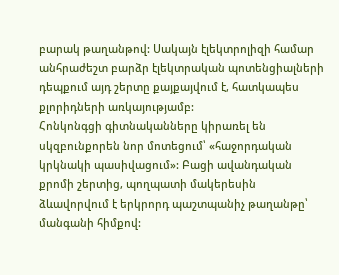բարակ թաղանթով: Սակայն էլեկտրոլիզի համար անհրաժեշտ բարձր էլեկտրական պոտենցիալների դեպքում այդ շերտը քայքայվում է, հատկապես քլորիդների առկայությամբ:
Հոնկոնգցի գիտնականները կիրառել են սկզբունքորեն նոր մոտեցում՝ «հաջորդական կրկնակի պասիվացում»: Բացի ավանդական քրոմի շերտից, պողպատի մակերեսին ձևավորվում է երկրորդ պաշտպանիչ թաղանթը՝ մանգանի հիմքով: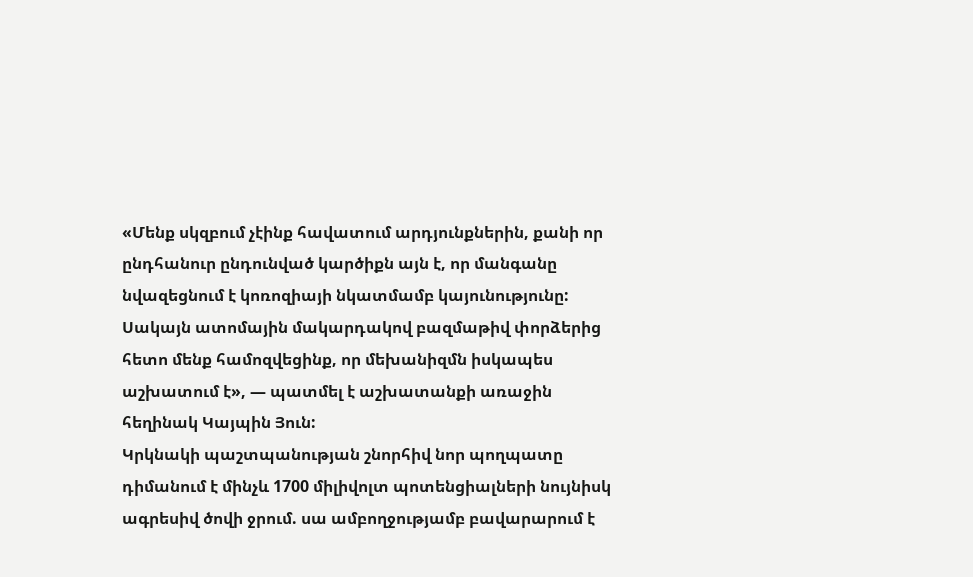«Մենք սկզբում չէինք հավատում արդյունքներին, քանի որ ընդհանուր ընդունված կարծիքն այն է, որ մանգանը նվազեցնում է կոռոզիայի նկատմամբ կայունությունը: Սակայն ատոմային մակարդակով բազմաթիվ փորձերից հետո մենք համոզվեցինք, որ մեխանիզմն իսկապես աշխատում է», — պատմել է աշխատանքի առաջին հեղինակ Կայպին Յուն:
Կրկնակի պաշտպանության շնորհիվ նոր պողպատը դիմանում է մինչև 1700 միլիվոլտ պոտենցիալների նույնիսկ ագրեսիվ ծովի ջրում. սա ամբողջությամբ բավարարում է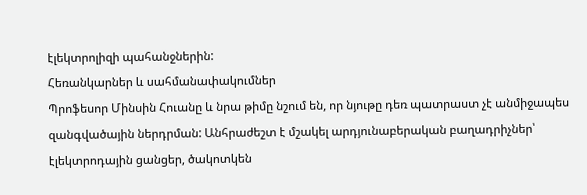էլեկտրոլիզի պահանջներին:
Հեռանկարներ և սահմանափակումներ
Պրոֆեսոր Մինսին Հուանը և նրա թիմը նշում են, որ նյութը դեռ պատրաստ չէ անմիջապես զանգվածային ներդրման: Անհրաժեշտ է մշակել արդյունաբերական բաղադրիչներ՝ էլեկտրոդային ցանցեր, ծակոտկեն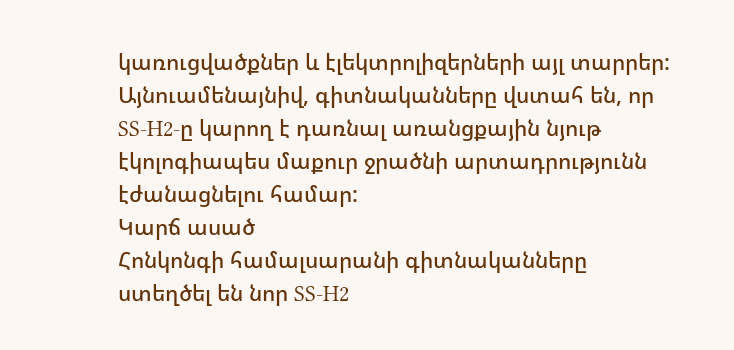կառուցվածքներ և էլեկտրոլիզերների այլ տարրեր: Այնուամենայնիվ, գիտնականները վստահ են, որ SS-H2-ը կարող է դառնալ առանցքային նյութ էկոլոգիապես մաքուր ջրածնի արտադրությունն էժանացնելու համար:
Կարճ ասած
Հոնկոնգի համալսարանի գիտնականները ստեղծել են նոր SS-H2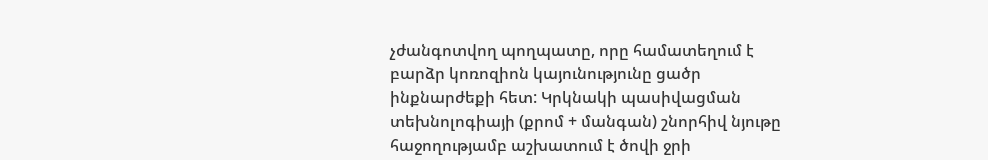չժանգոտվող պողպատը, որը համատեղում է բարձր կոռոզիոն կայունությունը ցածր ինքնարժեքի հետ: Կրկնակի պասիվացման տեխնոլոգիայի (քրոմ + մանգան) շնորհիվ նյութը հաջողությամբ աշխատում է ծովի ջրի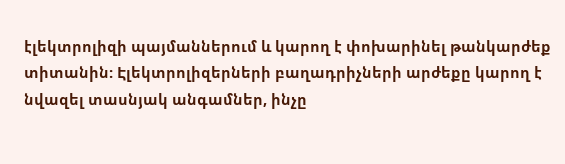էլեկտրոլիզի պայմաններում և կարող է փոխարինել թանկարժեք տիտանին: Էլեկտրոլիզերների բաղադրիչների արժեքը կարող է նվազել տասնյակ անգամներ, ինչը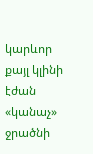կարևոր քայլ կլինի էժան «կանաչ» ջրածնի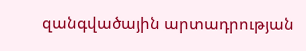զանգվածային արտադրության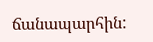ճանապարհին: